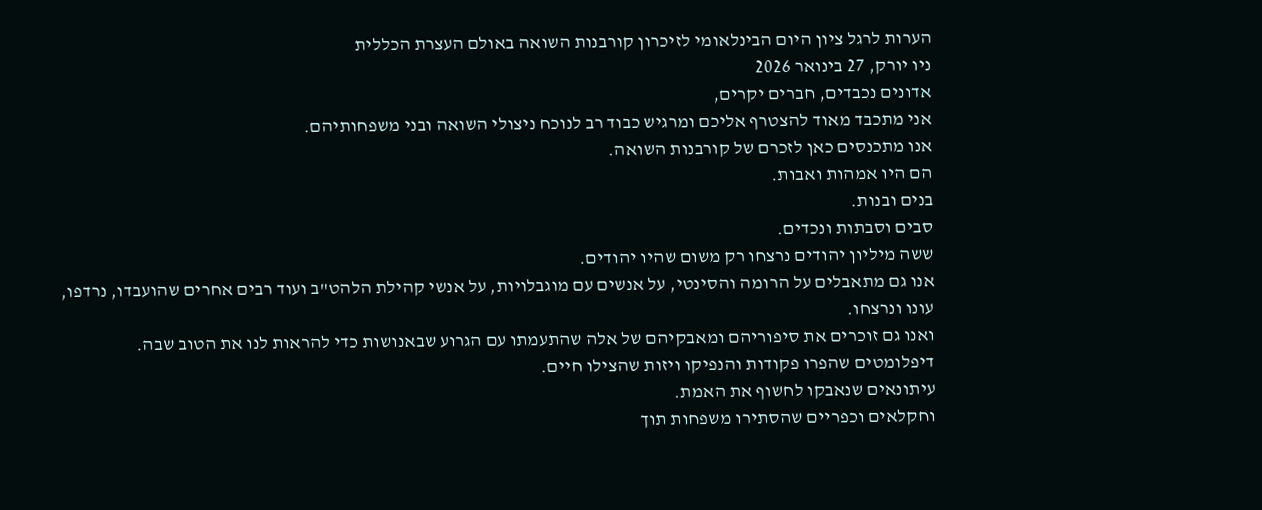הערות לרגל ציון היום הבינלאומי לזיכרון קורבנות השואה באולם העצרת הכללית
ניו יורק, 27 בינואר 2026
אדונים נכבדים, חברים יקרים,
אני מתכבד מאוד להצטרף אליכם ומרגיש כבוד רב לנוכח ניצולי השואה ובני משפחותיהם.
אנו מתכנסים כאן לזכרם של קורבנות השואה.
הם היו אמהות ואבות.
בנים ובנות.
סבים וסבתות ונכדים.
ששה מיליון יהודים נרצחו רק משום שהיו יהודים.
אנו גם מתאבלים על הרומה והסינטי, על אנשים עם מוגבלויות, על אנשי קהילת הלהט"ב ועוד רבים אחרים שהועבדו, נרדפו, עונו ונרצחו.
ואנו גם זוכרים את סיפוריהם ומאבקיהם של אלה שהתעמתו עם הגרוע שבאנושות כדי להראות לנו את הטוב שבה.
דיפלומטים שהפרו פקודות והנפיקו ויזות שהצילו חיים.
עיתונאים שנאבקו לחשוף את האמת.
וחקלאים וכפריים שהסתירו משפחות תוך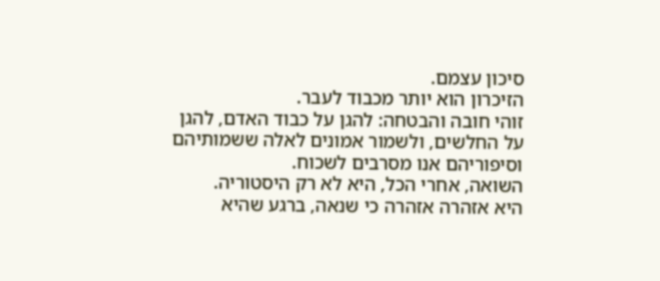סיכון עצמם.
הזיכרון הוא יותר מכבוד לעבר.
זוהי חובה והבטחה: להגן על כבוד האדם, להגן על החלשים, ולשמור אמונים לאלה ששמותיהם וסיפוריהם אנו מסרבים לשכוח.
השואה, אחרי הכל, היא לא רק היסטוריה.
היא אזהרה אזהרה כי שנאה, ברגע שהיא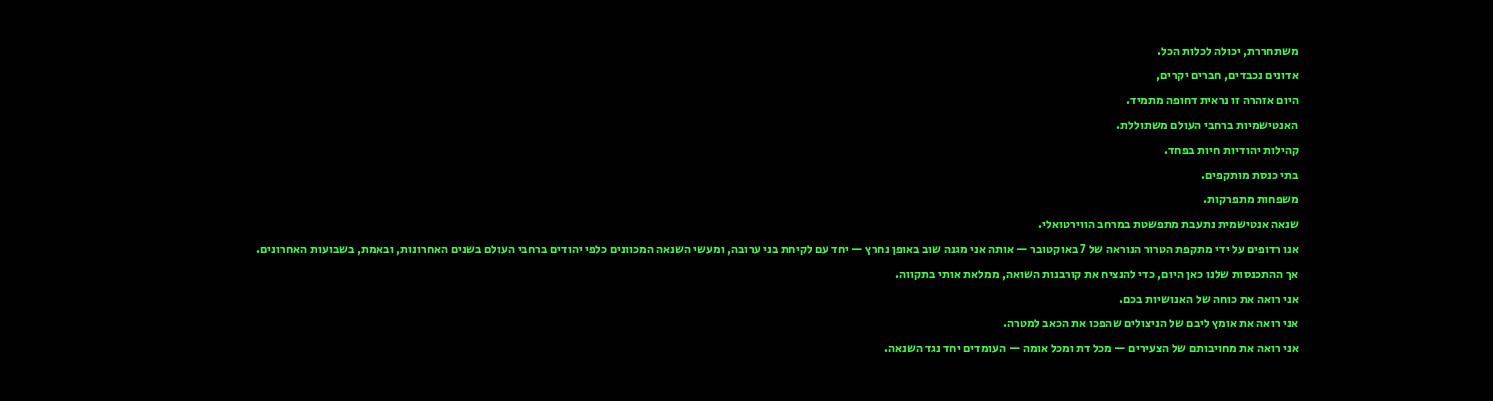משתחררת, יכולה לכלות הכל.
אדונים נכבדים, חברים יקרים,
היום אזהרה זו נראית דחופה מתמיד.
האנטישמיות ברחבי העולם משתוללת.
קהילות יהודיות חיות בפחד.
בתי כנסת מותקפים.
משפחות מתפרקות.
שנאה אנטישמית נתעבת מתפשטת במרחב הווירטואלי.
אנו רדופים על ידי מתקפת הטרור הנוראה של 7 באוקטובר — אותה אני מגנה שוב באופן נחרץ — יחד עם לקיחת בני ערובה, ומעשי השנאה המכוונים כלפי יהודים ברחבי העולם בשנים האחרונות, ובאמת, בשבועות האחרונים.
אך ההתכנסות שלנו כאן היום, כדי להנציח את קורבנות השואה, ממלאת אותי בתקווה.
אני רואה את כוחה של האנושיות בכם.
אני רואה את אומץ ליבם של הניצולים שהפכו את הכאב למטרה.
אני רואה את מחויבותם של הצעירים — מכל דת ומכל אומה — העומדים יחד נגד השנאה.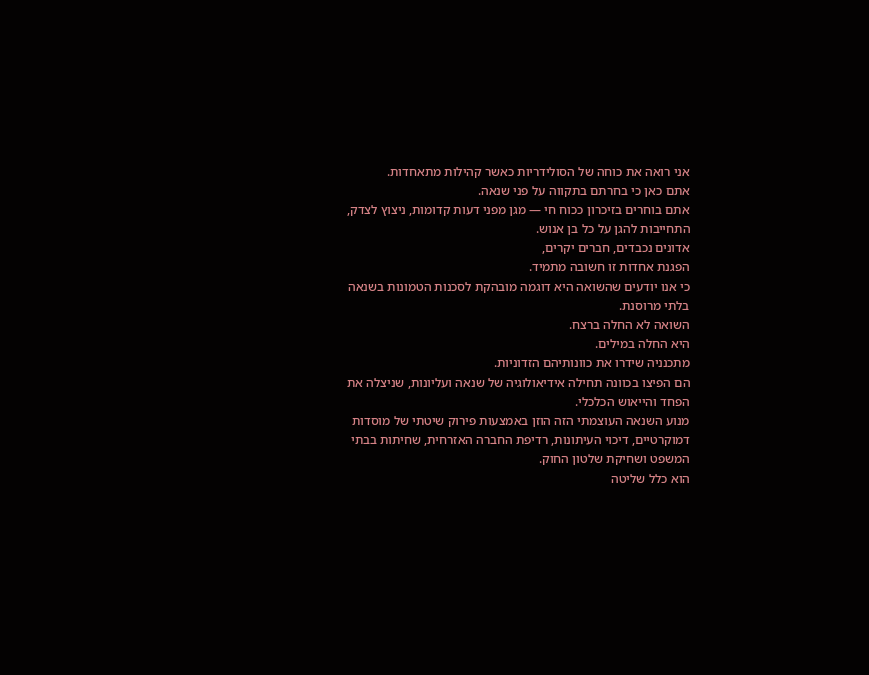אני רואה את כוחה של הסולידריות כאשר קהילות מתאחדות.
אתם כאן כי בחרתם בתקווה על פני שנאה.
אתם בוחרים בזיכרון ככוח חי — מגן מפני דעות קדומות, ניצוץ לצדק, התחייבות להגן על כל בן אנוש.
אדונים נכבדים, חברים יקרים,
הפגנת אחדות זו חשובה מתמיד.
כי אנו יודעים שהשואה היא דוגמה מובהקת לסכנות הטמונות בשנאה בלתי מרוסנת.
השואה לא החלה ברצח.
היא החלה במילים.
מתכנניה שידרו את כוונותיהם הזדוניות.
הם הפיצו בכוונה תחילה אידיאולוגיה של שנאה ועליונות, שניצלה את הפחד והייאוש הכלכלי.
מנוע השנאה העוצמתי הזה הוזן באמצעות פירוק שיטתי של מוסדות דמוקרטיים, דיכוי העיתונות, רדיפת החברה האזרחית, שחיתות בבתי המשפט ושחיקת שלטון החוק.
הוא כלל שליטה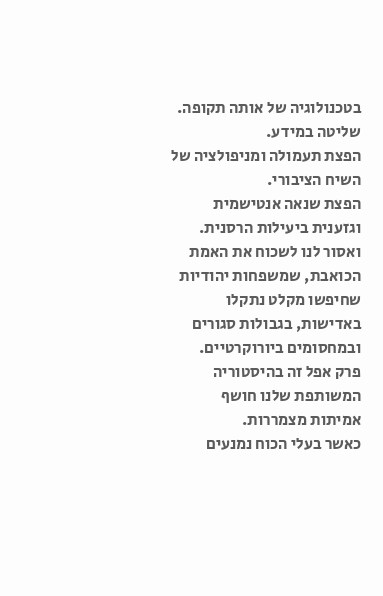בטכנולוגיה של אותה תקופה.
שליטה במידע.
הפצת תעמולה ומניפולציה של השיח הציבורי.
הפצת שנאה אנטישמית וגזענית ביעילות הרסנית.
ואסור לנו לשכוח את האמת הכואבת, שמשפחות יהודיות שחיפשו מקלט נתקלו באדישות, בגבולות סגורים ובמחסומים ביורוקרטיים.
פרק אפל זה בהיסטוריה המשותפת שלנו חושף אמיתות מצמררות.
כאשר בעלי הכוח נמנעים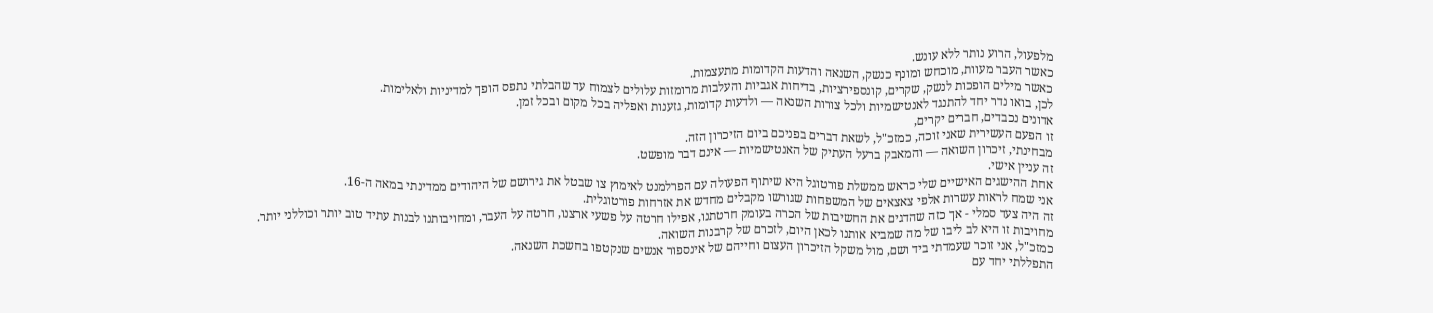מלפעול, הרוע נותר ללא עונש.
כאשר העבר מעוות, מוכחש ומונף כנשק, השנאה והדעות הקדומות מתעצמות.
כאשר מילים הופכות לנשק, שקרים, קונספירציות, בדיחות אגביות והעלבות מרומזות עלולים לצמוח עד שהבלתי נתפס הופך למדיניות ולאלימות.
לכן, בואו נדר יחד להתנגד לאנטישמיות ולכל צורות השנאה — ולדעות קדומות, גזענות ואפליה בכל מקום ובכל זמן.
אדונים נכבדים, חברים יקרים,
זו הפעם העשירית שאני זוכה, כמזכ"ל, לשאת דברים בפניכם ביום הזיכרון הזה.
מבחינתי, זיכרון השואה — והמאבק ברעל העתיק של האנטישמיות — אינם דבר מופשט.
זה עניין אישי.
אחת ההישגים האישיים שלי כראש ממשלת פורטוגל היא שיתוף הפעולה עם הפרלמנט לאימוץ צו שבטל את גירושם של היהודים ממדינתי במאה ה-16.
אני שמח לראות עשרות אלפי צאצאים של המשפחות שגורשו מקבלים מחדש את אזרחות פורטוגלית.
זה היה צעד סמלי - אך כזה שהדגים את החשיבות של הכרה בעומק חרטתנו, אפילו חרטה על פשעי ארצנו, חרטה על העבר, ומחויבותנו לבנות עתיד טוב יותר וכוללני יותר.
מחויבות זו היא לב ליבו של מה שמביא אותנו לכאן היום, לזכרם של קרבנות השואה.
כמזכ"ל, אני זוכר שעמדתי ביד ושם, מול משקל הזיכרון העצום וחייהם של אינספור אנשים שנקטפו בחשכת השנאה.
התפללתי יחד עם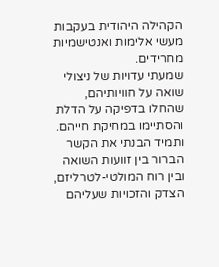הקהילה היהודית בעקבות מעשי אלימות ואנטישמיות מחרידים.
שמעתי עדויות של ניצולי שואה על חוויותיהם, שהחלו בדפיקה על הדלת והסתיימו במחיקת חייהם.
ותמיד הבנתי את הקשר הברור בין זוועות השואה ובין רוח המולטי-לטרליזם, הצדק והזכויות שעליהם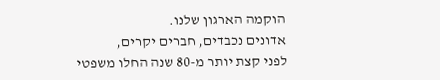הוקמה הארגון שלנו.
אדונים נכבדים, חברים יקרים,
לפני קצת יותר מ-80 שנה החלו משפטי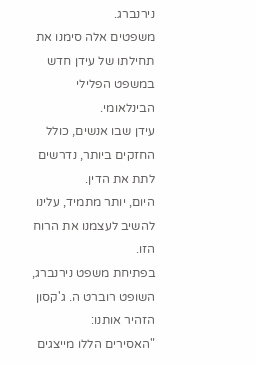נירנברג.
משפטים אלה סימנו את תחילתו של עידן חדש במשפט הפלילי הבינלאומי.
עידן שבו אנשים, כולל החזקים ביותר, נדרשים לתת את הדין.
היום, יותר מתמיד, עלינו להשיב לעצמנו את הרוח הזו.
בפתיחת משפט נירנברג, השופט רוברט ה. ג'קסון הזהיר אותנו:
"האסירים הללו מייצגים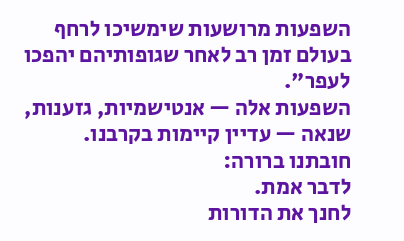השפעות מרושעות שימשיכו לרחף בעולם זמן רב לאחר שגופותיהם יהפכו לעפר".
השפעות אלה — אנטישמיות, גזענות, שנאה — עדיין קיימות בקרבנו.
חובתנו ברורה:
לדבר אמת.
לחנך את הדורות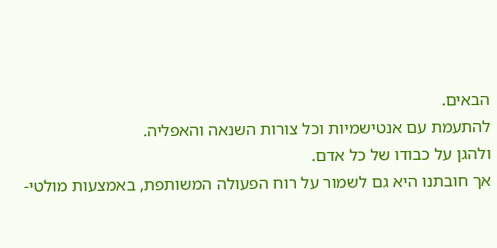הבאים.
להתעמת עם אנטישמיות וכל צורות השנאה והאפליה.
ולהגן על כבודו של כל אדם.
אך חובתנו היא גם לשמור על רוח הפעולה המשותפת, באמצעות מולטי-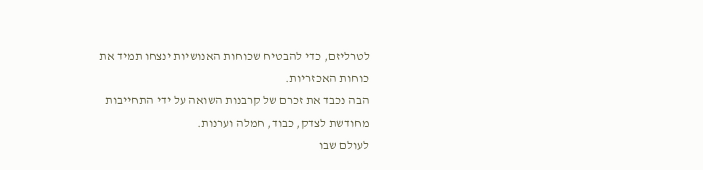לטרליזם, כדי להבטיח שכוחות האנושיות ינצחו תמיד את כוחות האכזריות.
הבה נכבד את זכרם של קרבנות השואה על ידי התחייבות מחודשת לצדק, כבוד, חמלה וערנות.
לעולם שבו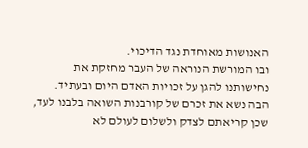האנושות מאוחדת נגד הדיכוי.
ובו המורשת הנוראה של העבר מחזקת את נחישותנו להגן על זכויות האדם היום ובעתיד.
הבה נשא את זכרם של קורבנות השואה בלבנו לעד, שכן קריאתם לצדק ולשלום לעולם לא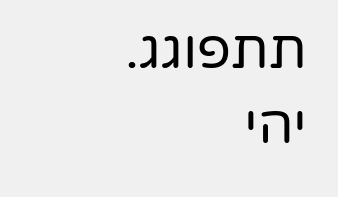תתפוגג.
יהי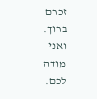זכרם ברוך.
ואני מודה לכם.